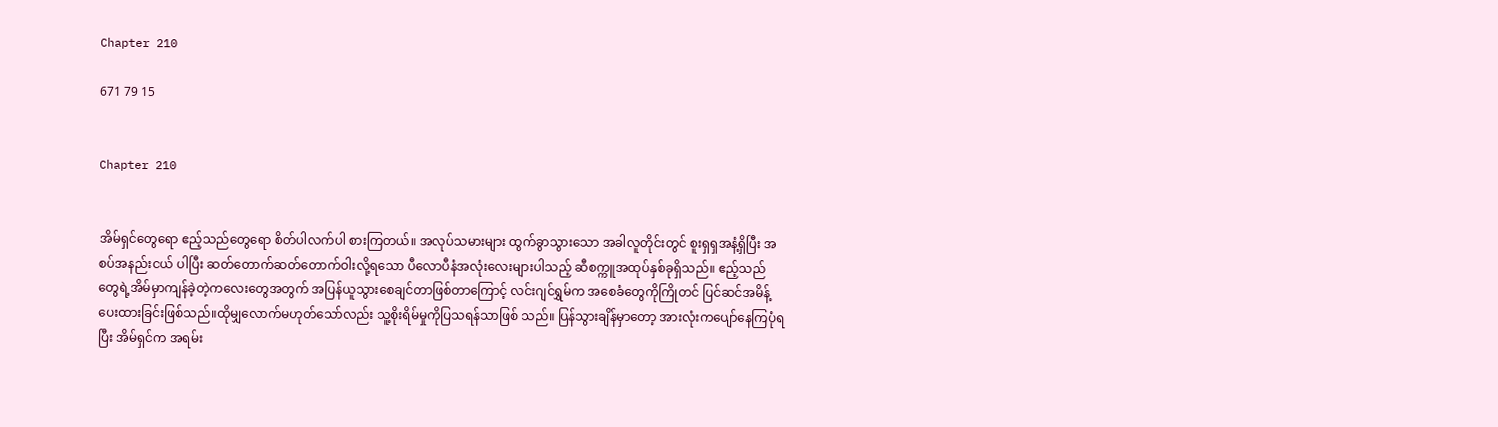Chapter 210

671 79 15


Chapter 210


အိမ်ရှင်တွေရော ဧည့်သည်တွေရော စိတ်ပါလက်ပါ စားကြတယ်။ အလုပ်သမားများ ထွက်ခွာသွားသော အခါလူတိုင်းတွင် စူးရှရှအနံ့ရှိပြီး အစပ်အနည်းငယ် ပါပြီး ဆတ်တောက်ဆတ်တောက်ဝါးလို့ရသော ပီလောပီနံအလုံးလေးများပါသည့် ဆီစက္ကူအထုပ်နှစ်ခုရှိသည်။ ဧည့်သည်တွေရဲ့အိမ်မှာကျန်ခဲ့တဲ့ကလေးတွေအတွက် အပြန်ယူသွားစေချင်တာဖြစ်တာကြောင့် လင်းဂျင်ရွှမ်က အစေခံတွေကိုကြိုတင် ပြင်ဆင်အမိန့်ပေးထားခြင်းဖြစ်သည်။ထိုမျှလောက်မဟုတ်သော်လည်း သူ့စိုးရိမ်မှုကိုပြသရန်သာဖြစ် သည်။ ပြန်သွားချိန်မှာတော့ အားလုံးကပျော်နေကြပုံရပြီး အိမ်ရှင်က အရမ်း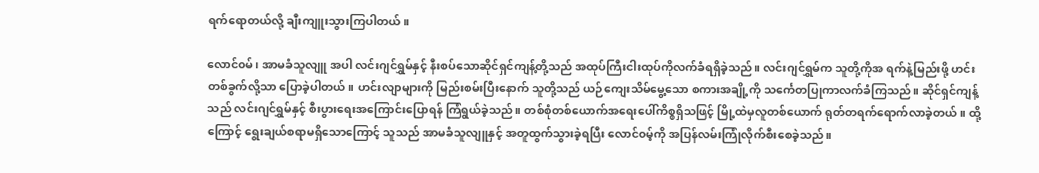ရက်ရောတယ်လို့ ချီးကျူးသွားကြပါတယ်။

လောင်၀မ်၊ အာမခံသူလျူ အပါ လင်းဂျင်ရွှမ်နှင့် နီးစပ်သောဆိုင်ရှင်ကျန့်တို့သည် အထုပ်ကြီးငါးထုပ်ကိုလက်ခံရရှိခဲ့သည်။ လင်းဂျင်ရွှမ်က သူတို့ကိုအ ရက်နဲ့မြည်းဖို့ ဟင်းတစ်ခွက်လို့သာ ပြောခဲ့ပါတယ်။ ဟင်းလျာများကို မြည်းစမ်းပြီးနောက် သူတို့သည် ယဉ်ကျေးသိမ်မွေ့သော စကားအချို့ကို သင်္ကေတပြုကာလက်ခံကြသည်။ ဆိုင်ရှင်ကျန့်သည် လင်းဂျင်ရွှမ်နှင့် စီးပွားရေးအကြောင်းပြောရန် ကြံရွယ်ခဲ့သည်။ တစ်စုံတစ်ယောက်အရေးပေါ်ကိစ္စရှိသဖြင့် မြို့ထဲမှလူတစ်ယောက် ရုတ်တရက်ရောက်လာခဲ့တယ်။ ထို့ကြောင့် ရွေးချယ်စရာမရှိသောကြောင့် သူသည် အာမခံသူလျူနှင့် အတူထွက်သွားခဲ့ရပြီး လောင်၀မ့်ကို အပြန်လမ်းကြုံလိုက်စီးစေခဲ့သည်။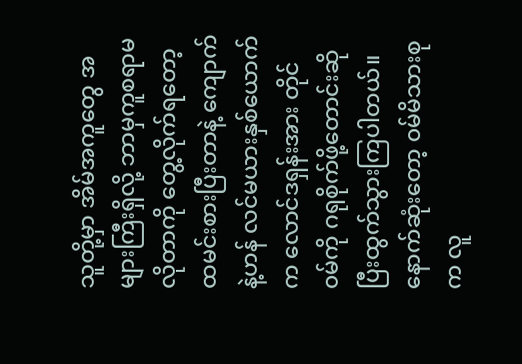သူတို့မှာ အိမ်အကူတွေ အများကြီးရှိလို့ ဘာမှကူစရာမလိုတာကို တွေ့လိုက်ရတော့ ထမင်းစားပြီးတာနဲ့ ကျောက်နဲ့ဟန် လင်မယားနှစ်ယောက်က လောင်ဒရှန်းအား တိုင်၀မ်ကို ဂရုစိုက်ဖို့တောင်းဆိုပြီးထွက်သွားကြပါတယ်။ နောက်ဆုံးတော့ ၀မ်မိသားစုက လူ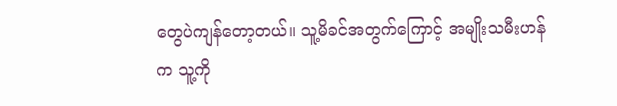တွေပဲကျန်တော့တယ်။ သူ့မိခင်အတွက်ကြောင့် အမျိုးသမီးဟန်က သူ့ကို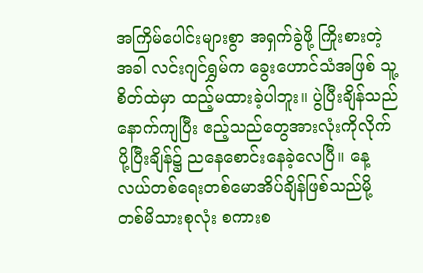အကြိမ်ပေါင်းများစွာ အရှက်ခွဲဖို့ ကြိုးစားတဲ့အခါ လင်းဂျင်ရွှမ်က ခွေးဟောင်သံအဖြစ် သူ့စိတ်ထဲမှာ ထည့်မထားခဲ့ပါဘူး။ ပွဲပြီးချိန်သည် နောက်ကျပြီး ဧည့်သည်တွေအားလုံးကိုလိုက်ပို့ပြီးချိန်၌ ညနေစောင်းနေခဲ့လေပြီ။ နေ့ လယ်တစ်ရေးတစ်မောအိပ်ချိန်ဖြစ်သည်မို့ တစ်မိသားစုလုံး စကားစ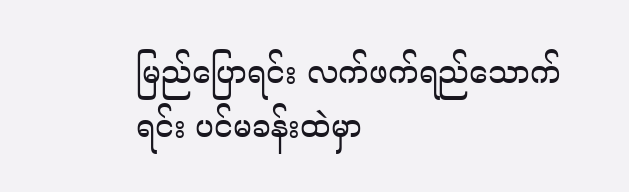မြည်ပြောရင်း လက်ဖက်ရည်သောက်ရင်း ပင်မခန်းထဲမှာ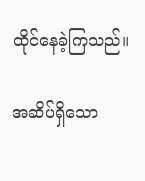ထိုင်နေခဲ့ကြသည်။

အဆိပ်ရှိသော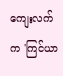ကျေးလက်က 'ကြင်ယာ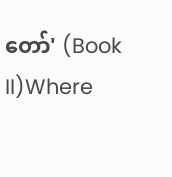တော်' (Book II)Where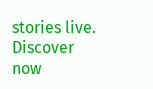stories live. Discover now